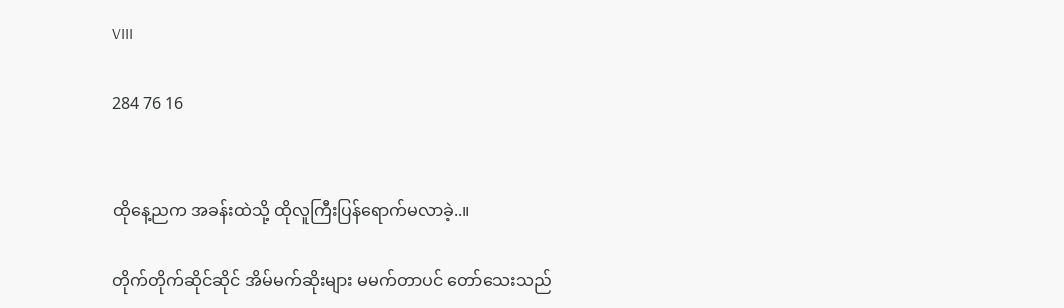VIII

284 76 16


ထိုနေ့ညက အခန်းထဲသို့ ထိုလူကြီးပြန်ရောက်မလာခဲ့..။

တိုက်တိုက်ဆိုင်ဆိုင် အိမ်မက်ဆိုးများ မမက်တာပင် တော်သေးသည်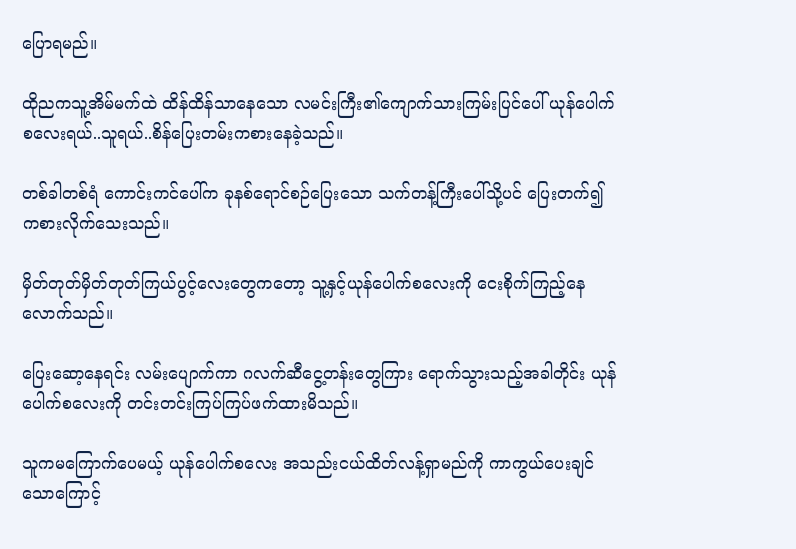ပြောရမည်။

ထိုညကသူ့အိမ်မက်ထဲ ထိန်ထိန်သာနေသော လမင်းကြီး၏ကျောက်သားကြမ်းပြင်ပေါ် ယုန်ပေါက်စလေးရယ်..သူရယ်..စိန်ပြေးတမ်းကစားနေခဲ့သည်။

တစ်ခါတစ်ရံ ကောင်းကင်ပေါ်က ခုနစ်ရောင်စဉ်ပြေးသော သက်တန့်ကြီးပေါ်သို့ပင် ပြေးတက်၍ကစားလိုက်သေးသည်။

မှိတ်တုတ်မှိတ်တုတ်ကြယ်ပွင့်လေးတွေကတော့ သူ့နှင့်ယုန်ပေါက်စလေးကို ငေးစိုက်ကြည့်နေလောက်သည်။

ပြေးဆော့နေရင်း လမ်းပျောက်ကာ ဂလက်ဆီငွေ့တန်းတွေကြား ရောက်သွားသည့်အခါတိုင်း ယုန်ပေါက်စလေးကို တင်းတင်းကြပ်ကြပ်ဖက်ထားမိသည်။

သူကမကြောက်ပေမယ့် ယုန်ပေါက်စလေး အသည်းငယ်ထိတ်လန့်ရှာမည်ကို ကာကွယ်ပေးချင်သောကြောင့်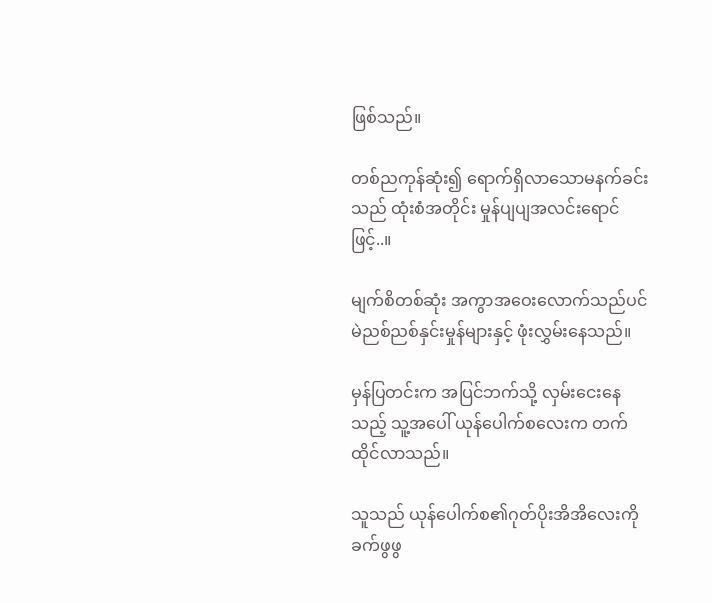ဖြစ်သည်။

တစ်ညကုန်ဆုံး၍ ရောက်ရှိလာသောမနက်ခင်းသည် ထုံးစံအတိုင်း မှုန်ပျပျအလင်းရောင်ဖြင့်..။

မျက်စိတစ်ဆုံး အကွာအဝေးလောက်သည်ပင် မဲညစ်ညစ်နှင်းမှုန်များနှင့် ဖုံးလွှမ်းနေသည်။

မှန်ပြတင်းက အပြင်ဘက်သို့ လှမ်းငေးနေသည့် သူ့အပေါ် ယုန်ပေါက်စလေးက တက်ထိုင်လာသည်။

သူသည် ယုန်ပေါက်စ၏ဂုတ်ပိုးအိအိလေးကို ခက်ဖွဖွ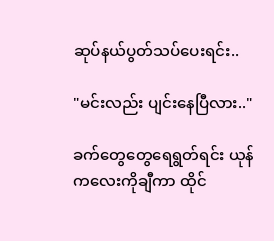ဆုပ်နယ်ပွတ်သပ်ပေးရင်း..

"မင်းလည်း ပျင်းနေပြီလား.."

ခက်တွေတွေရေရွတ်ရင်း ယုန်ကလေးကိုချီကာ ထိုင်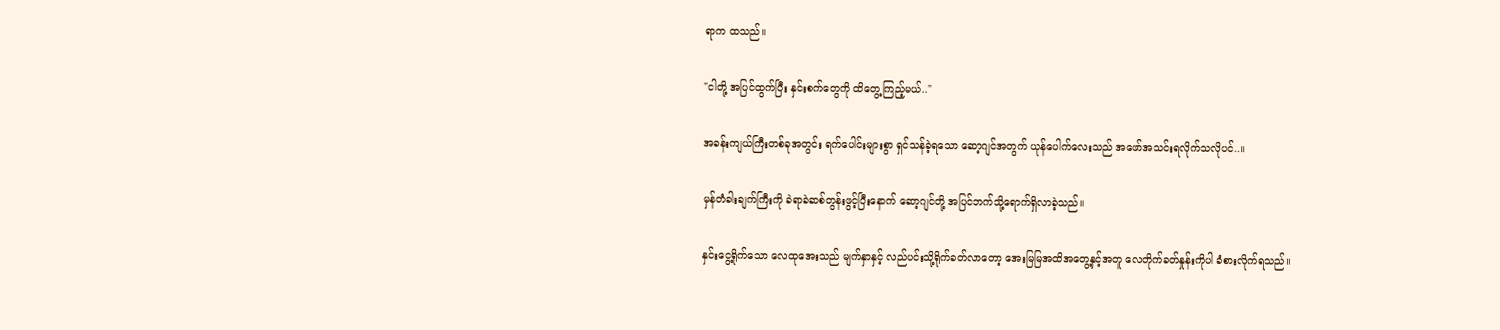ရာက ထသည်။

"ငါတို့ အပြင်ထွက်ပြီး နှင်းစက်တွေကို ထိတွေ့ကြည့်မယ်.."

အခန်းကျယ်ကြီးတစ်ခုအတွင်း ရက်ပေါင်းများစွာ ရှင်သန်ခဲ့ရသော ဆော့ဂျင်အတွက် ယုန်ပေါက်လေးသည် အဖော်အသင်းရလိုက်သလိုပင်..။

မှန်တံခါးချက်ကြီးကို ခဲရာခဲဆစ်တွန်းဖွင့်ပြီးနောက် ဆော့ဂျင်တို့ အပြင်ဘက်သို့ရောက်ရှိလာခဲ့သည်။

နှင်းငွေ့ရိုက်သော လေထုအေးသည် မျက်နှာနှင့် လည်ပင်းသို့ရိုက်ခတ်လာတော့ အေးမြမြအထိအတွေ့နှင့်အတူ လေတိုက်ခတ်နှုန်းကိုပါ ခံစားလိုက်ရသည်။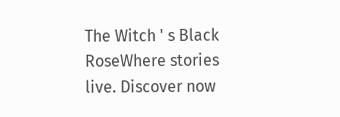The Witch ' s Black RoseWhere stories live. Discover now